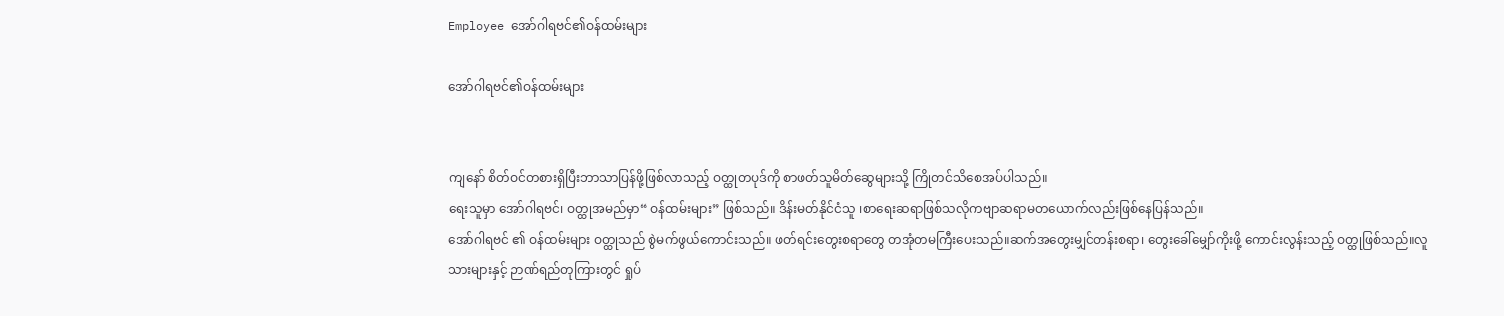Employee အော်ဂါရဗင်၏ဝန်ထမ်းများ

အော်ဂါရဗင်၏ဝန်ထမ်းများ


ကျနော် စိတ်ဝင်တစားရှိပြီးဘာသာပြန်ဖို့ဖြစ်လာသည့် ဝတ္ထုတပုဒ်ကို စာဖတ်သူမိတ်ဆွေများသို့ ကြိုတင်သိစေအပ်ပါသည်။
ရေးသူမှာ အော်ဂါရဗင်၊ ဝတ္ထုအမည်မှာ“ ဝန်ထမ်းများ” ဖြစ်သည်။ ဒိန်းမတ်နိုင်ငံသူ ၊စာရေးဆရာဖြစ်သလိုကဗျာဆရာမတယောက်လည်းဖြစ်နေပြန်သည်။
အော်ဂါရဗင် ၏ ဝန်ထမ်းများ ဝတ္ထုသည် စွဲမက်ဖွယ်ကောင်းသည်။ ဖတ်ရင်းတွေးစရာတွေ တအုံတမကြီးပေးသည်။ဆက်အတွေးမျှင်တန်းစရာ၊ တွေးခေါ်မျှော်ကိုးဖို့ ကောင်းလွန်းသည့် ဝတ္ထုဖြစ်သည်။လူသားများနှင့် ဉာဏ်ရည်တုကြားတွင် ရှုပ်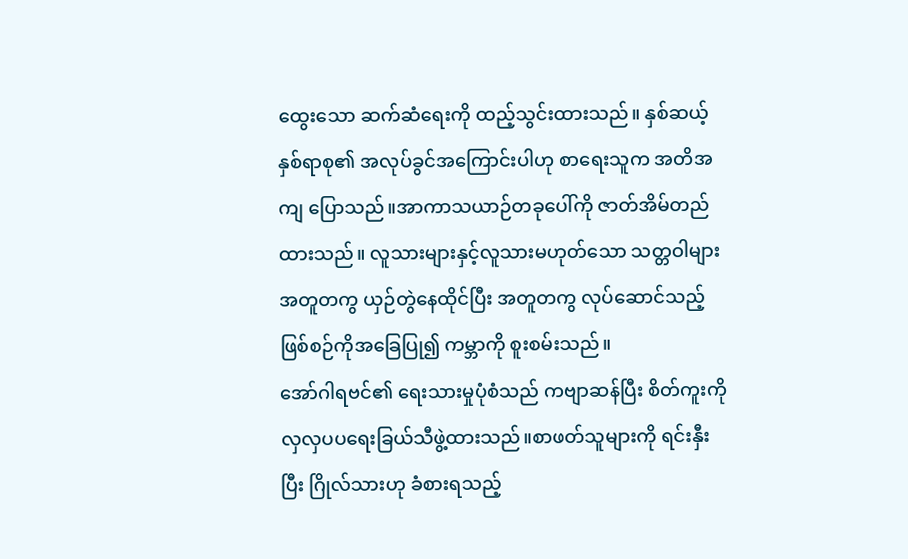ထွေးသော ဆက်ဆံရေးကို ထည့်သွင်းထားသည်။ နှစ်ဆယ့်နှစ်ရာစု၏ အလုပ်ခွင်အကြောင်းပါဟု စာရေးသူက အတိအကျ ပြောသည်။အာကာသယာဉ်တခုပေါ်ကို ဇာတ်အိမ်တည်ထားသည်။ လူသားများနှင့်လူသားမဟုတ်သော သတ္တဝါများ အတူတကွ ယှဉ်တွဲနေထိုင်ပြီး အတူတကွ လုပ်ဆောင်သည့် ဖြစ်စဉ်ကိုအခြေပြု၍ ကမ္ဘာကို စူးစမ်းသည်။
အော်ဂါရဗင်၏ ရေးသားမှုပုံစံသည် ကဗျာဆန်ပြီး စိတ်ကူးကို လှလှပပရေးခြယ်သီဖွဲ့ထားသည်။စာဖတ်သူများကို ရင်းနှီးပြီး ဂြိုလ်သားဟု ခံစားရသည့်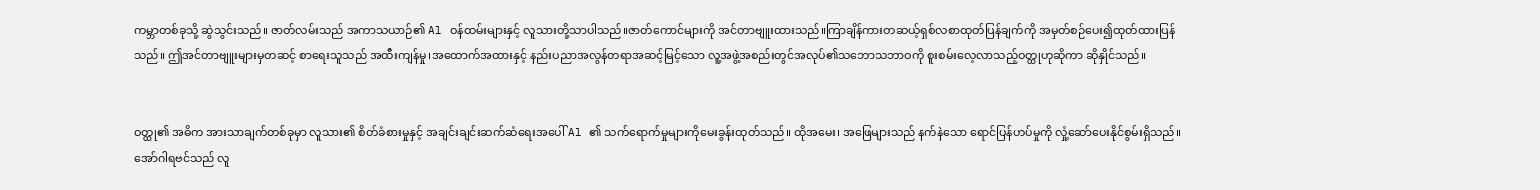ကမ္ဘာတစ်ခုသို့ ဆွဲသွင်းသည်။ ဇာတ်လမ်းသည် အကာသယာဉ်၏ Al ဝန်ထမ်းများနှင့် လူသားတို့သာပါသည်။ဇာတ်ကောင်များကို အင်တာဗျူးထားသည်။ကြာချိန်ကားတဆယ့်ရှစ်လစာထုတ်ပြန်ချက်ကို အမှတ်စဉ်ပေး၍ထုတ်ထားပြန်သည်။ ဤအင်တာဗျူးများမှတဆင့် စာရေးသူသည် အထီးကျန်မှု၊အထောက်အထားနှင့် နည်းပညာအလွန်တရာအဆင့်မြင့်သော လူ့အဖွဲ့အစည်းတွင်အလုပ်၏သဘောသဘာဝကို စူးစမ်းလေ့လာသည့်ဝတ္ထုဟုဆိုကာ ဆိုနှိုင်သည်။


ဝတ္ထု၏ အဓိက အားသာချက်တစ်ခုမှာ လူသား၏ စိတ်ခံစားမှုနှင့် အချင်းချင်းဆက်ဆံရေးအပေါ် Al ၏ သက်ရောက်မှုများကိုမေးခွန်းထုတ်သည်။ ထိုအမေး၊ အဖြေများသည် နက်နဲသော ရောင်ပြန်ဟပ်မှုကို လှုံ့ဆော်ပေးနိုင်စွမ်းရှိသည်။ အော်ဂါရဗင်သည် လူ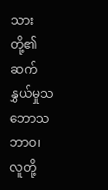သားတို့၏ ဆက်နွှယ်မှုသဘောသဘာဝ၊ လူတို့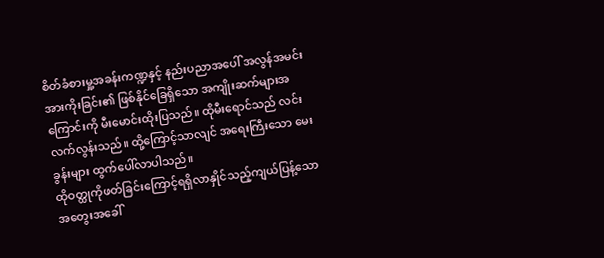စိတ်ခံစားမှု့အခန်းကဏ္ဍနှင့် နည်းပညာအပေါ် အလွန်အမင်း အားကိုးခြင်း၏ ဖြစ်နိုင်ခြေရှိသော အကျိုးဆက်များအကြောင်းကို မီးမောင်းထိုးပြသည်။ ထိုမီးရောင်သည် လင်းလက်လွန်းသည်။ ထို့ကြောင့်သာလျင် အရေးကြီးသော မေးခွန်းများ ထွက်ပေါ်လာပါသည်။
ထိုဝတ္ထုကိုဖတ်ခြင်းကြောင့်ရရှိလာနှိုင်သည့်ကျယ်ပြန့်သောအတွေးအခေါ်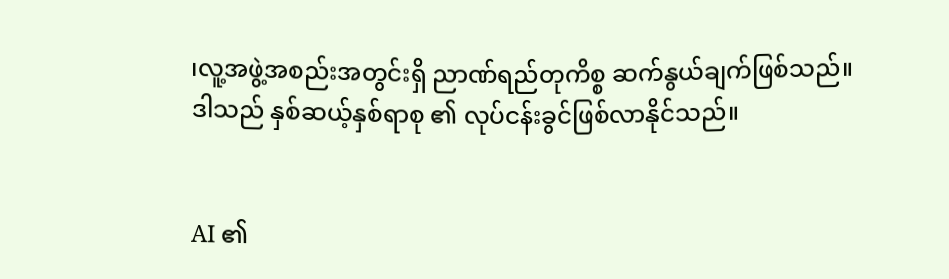၊လူ့အဖွဲ့အစည်းအတွင်းရှိ ညာဏ်ရည်တုကိစ္စ ဆက်နွယ်ချက်ဖြစ်သည်။ ဒါသည် နှစ်ဆယ့်နှစ်ရာစု ၏ လုပ်ငန်းခွင်ဖြစ်လာနိုင်သည်။


AI ၏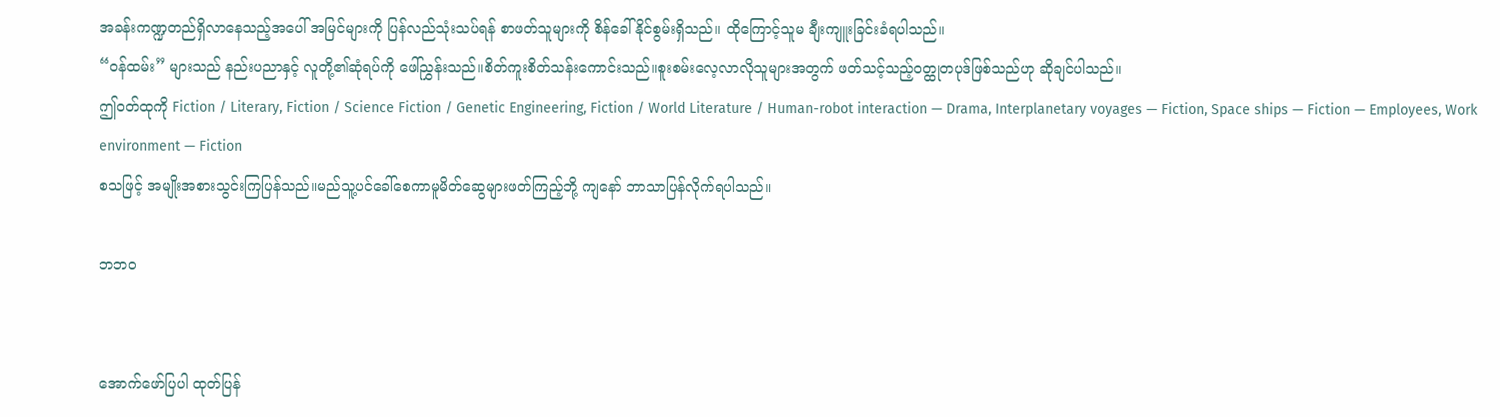အခန်းကဏ္ဍတည်ရှိလာနေသည့်အပေါ် အမြင်များကို ပြန်လည်သုံးသပ်ရန် စာဖတ်သူများကို စိန်ခေါ်နိုင်စွမ်းရှိသည်။ ထိုကြောင့်သူမ ချီးကျူးခြင်းခံရပါသည်။
“ဝန်ထမ်း” များသည် နည်းပညာနှင့် လူတို့၏ဆုံရပ်ကို ဖေါ်ညွှန်းသည်။စိတ်ကူးစိတ်သန်းကောင်းသည်။စူးစမ်းလေ့လာလိုသူများအတွက် ဖတ်သင့်သည့်ဝတ္ထုတပုဒ်ဖြစ်သည်ဟု ဆိုချင်ပါသည်။
ဤဝတ်ထုကို Fiction / Literary, Fiction / Science Fiction / Genetic Engineering, Fiction / World Literature / Human-robot interaction — Drama, Interplanetary voyages — Fiction, Space ships — Fiction — Employees, Work environment — Fiction
စသဖြင့် အမျိုးအစားသွင်းကြပြန်သည်။မည်သူ့ပင်ခေါ်စေကာမူမိတ်ဆွေများဖတ်ကြည့်ဘို့ ကျနော် ဘာသာပြန်လိုက်ရပါသည်။

ဘဘဝ


အောက်ဖော်ပြပါ ထုတ်ပြန်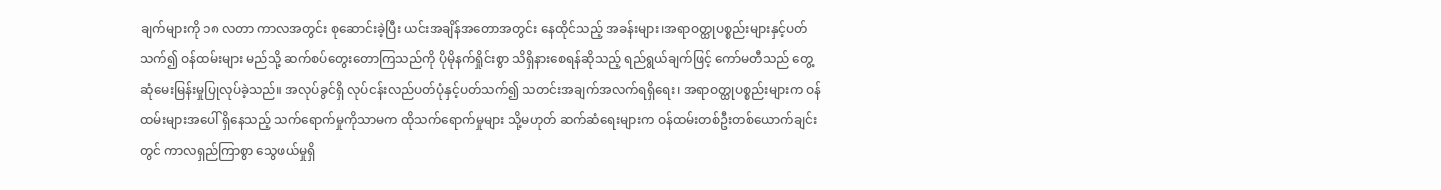ချက်များကို ၁၈ လတာ ကာလအတွင်း စုဆောင်းခဲ့ပြီး ယင်းအချိန်အတောအတွင်း နေထိုင်သည့် အခန်းများ၊အရာဝတ္ထုပစ္စည်းများနှင့်ပတ်သက်၍ ဝန်ထမ်းများ မည်သို့ ဆက်စပ်တွေးတောကြသည်ကို ပိုမိုနက်ရှိုင်းစွာ သိရှိနားစေရန်ဆိုသည့် ရည်ရွယ်ချက်ဖြင့် ကော်မတီသည် တွေ့ဆုံမေးမြန်းမှုပြုလုပ်ခဲ့သည်။ အလုပ်ခွင်ရှိ လုပ်ငန်းလည်ပတ်ပုံနှင့်ပတ်သက်၍ သတင်းအချက်အလက်ရရှိရေး၊ အရာဝတ္ထုပစ္စည်းများက ဝန်ထမ်းများအပေါ် ရှိနေသည့် သက်ရောက်မှုကိုသာမက ထိုသက်ရောက်မှုများ သို့မဟုတ် ဆက်ဆံရေးများက ဝန်ထမ်းတစ်ဦးတစ်ယောက်ချင်းတွင် ကာလရှည်ကြာစွာ သွေဖယ်မှုရှိ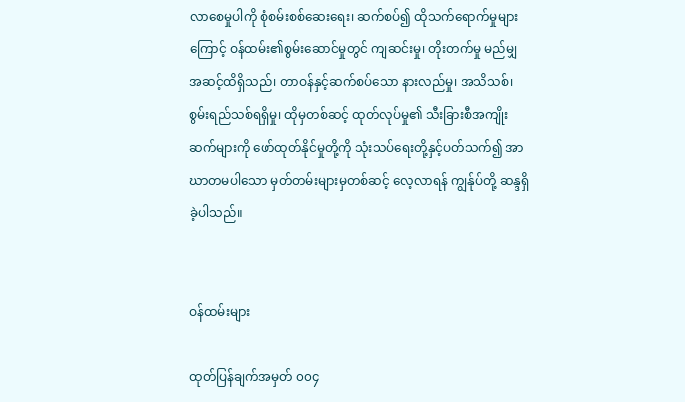လာစေမှုပါကို စုံစမ်းစစ်ဆေးရေး၊ ဆက်စပ်၍ ထိုသက်ရောက်မှုများကြောင့် ဝန်ထမ်း၏စွမ်းဆောင်မှုတွင် ကျဆင်းမှု၊ တိုးတက်မှု မည်မျှအဆင့်ထိရှိသည်၊ တာဝန်နှင့်ဆက်စပ်သော နားလည်မှု၊ အသိသစ်၊ စွမ်းရည်သစ်ရရှိမှု၊ ထိုမှတစ်ဆင့် ထုတ်လုပ်မှု၏ သီးခြားစီအကျိုးဆက်များကို ဖော်ထုတ်နိုင်မှုတို့ကို သုံးသပ်ရေးတို့နှင့်ပတ်သက်၍ အာဃာတမပါသော မှတ်တမ်းများမှတစ်ဆင့် လေ့လာရန် ကျွန်ုပ်တို့ ဆန္ဒရှိခဲ့ပါသည်။


ဝန်ထမ်းများ

ထုတ်ပြန်ချက်အမှတ် ၀၀၄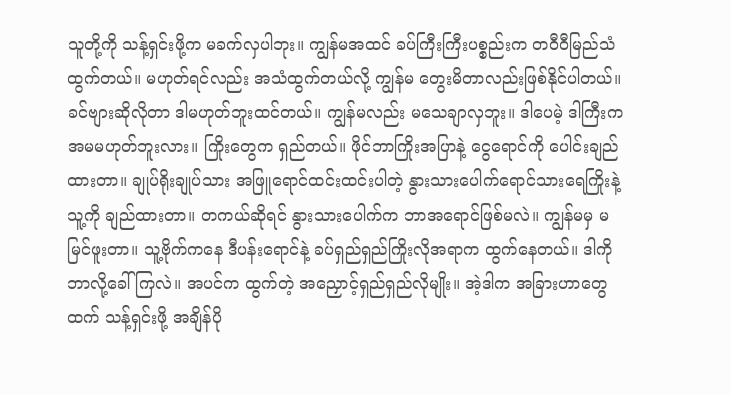သူတို့ကို သန့်ရှင်းဖို့က မခက်လှပါဘုး။ ကျွန်မအထင် ခပ်ကြီးကြီးပစ္စည်းက တဝီဝီမြည်သံထွက်တယ်။ မဟုတ်ရင်လည်း အသံထွက်တယ်လို့ ကျွန်မ တွေးမိတာလည်းဖြစ်နိုင်ပါတယ်။ ခင်ဗျားဆိုလိုတာ ဒါမဟုတ်ဘူးထင်တယ်။ ကျွန်မလည်း မသေချာလှဘူး။ ဒါပေမဲ့ ဒါကြီးက အမမဟုတ်ဘူးလား။ ကြိုးတွေက ရှည်တယ်။ ဖိုင်ဘာကြိုးအပြာနဲ့ ငွေရောင်ကို ပေါင်းချည်ထားတာ။ ချုပ်ရိုးချုပ်သား အဖြူရောင်ထင်းထင်းပါတဲ့ နွားသားပေါက်ရောင်သားရေကြိုးနဲ့ သူ့ကို ချည်ထားတာ။ တကယ်ဆိုရင် နွားသားပေါက်က ဘာအရောင်ဖြစ်မလဲ။ ကျွန်မမှ မမြင်ဖူးတာ။ သူ့ဗိုက်ကနေ ဒီပန်းရောင်နဲ့ ခပ်ရှည်ရှည်ကြိုးလိုအရာက ထွက်နေတယ်။ ဒါကို ဘာလို့ခေါ်ကြလဲ။ အပင်က ထွက်တဲ့ အညှောင့်ရှည်ရှည်လိုမျိုး။ အဲ့ဒါက အခြားဟာတွေထက် သန့်ရှင်းဖို့ အချိန်ပို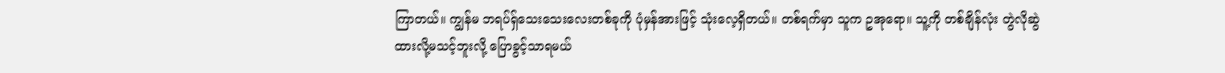ကြာတယ်။ ကျွန်မ ဘရပ်ရှ်သေးသေးလေးတစ်ခုကို ပုံမှန်အားဖြင့် သုံးလေ့ရှိတယ်။ တစ်ရက်မှာ သူက ဥအုရော။ သူ့ကို တစ်ချိန်လုံး တွဲလိုဆွဲထားလို့မသင့်ဘူးလို့ ပြောခွင့်သာရမယ်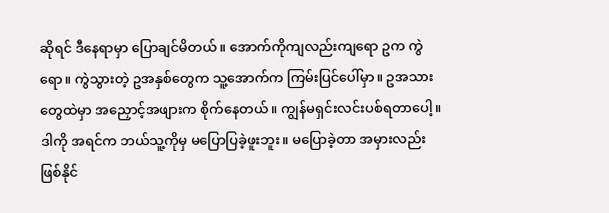ဆိုရင် ဒီနေရာမှာ ပြောချင်မိတယ်။ အောက်ကိုကျလည်းကျရော ဥက ကွဲရော။ ကွဲသွားတဲ့ ဥအနှစ်တွေက သူ့အောက်က ကြမ်းပြင်ပေါ်မှာ။ ဥအသားတွေထဲမှာ အညှောင့်အဖျားက စိုက်နေတယ်။ ကျွန်မရှင်းလင်းပစ်ရတာပေါ့။ ဒါကို အရင်က ဘယ်သူ့ကိုမှ မပြောပြခဲ့ဖူးဘူး။ မပြောခဲ့တာ အမှားလည်းဖြစ်နိုင်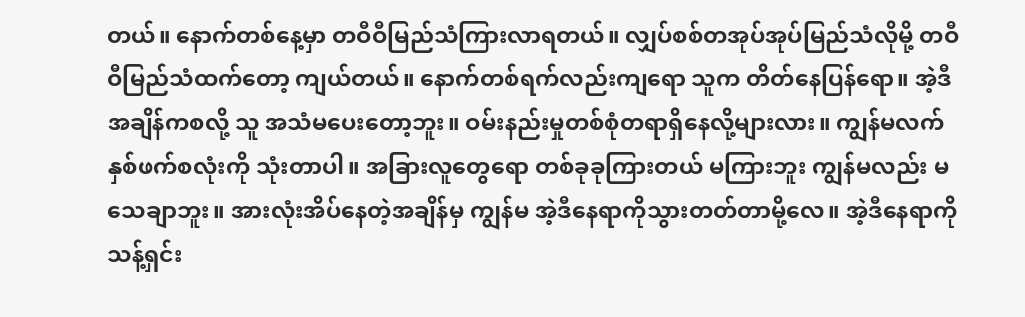တယ်။ နောက်တစ်နေ့မှာ တဝီဝီမြည်သံကြားလာရတယ်။ လျှပ်စစ်တအုပ်အုပ်မြည်သံလိုမို့ တဝီဝီမြည်သံထက်တော့ ကျယ်တယ်။ နောက်တစ်ရက်လည်းကျရော သူက တိတ်နေပြန်ရော။ အဲ့ဒီအချိန်ကစလို့ သူ အသံမပေးတော့ဘူး။ ဝမ်းနည်းမှုတစ်စုံတရာရှိနေလို့များလား။ ကျွန်မလက်နှစ်ဖက်စလုံးကို သုံးတာပါ။ အခြားလူတွေရော တစ်ခုခုကြားတယ် မကြားဘူး ကျွန်မလည်း မသေချာဘူး။ အားလုံးအိပ်နေတဲ့အချိန်မှ ကျွန်မ အဲ့ဒီနေရာကိုသွားတတ်တာမို့လေ။ အဲ့ဒီနေရာကို သန့်ရှင်း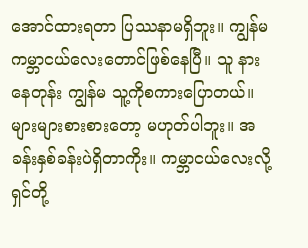အောင်ထားရတာ ပြဿနာမရှိဘူး။ ကျွန်မ ကမ္ဘာငယ်လေးတောင်ဖြစ်နေပြီ။ သူ နားနေတုန်း ကျွန်မ သူ့ကိုစကားပြောတယ်။ များများစားစားတော့ မဟုတ်ပါဘူး။ အခန်းနှစ်ခန်းပဲရှိတာကိုး။ ကမ္ဘာငယ်လေးလို့ ရှင်တို့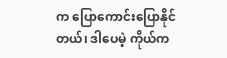က ပြောကောင်းပြောနိုင်တယ်၊ ဒါပေမဲ့ ကိုယ်က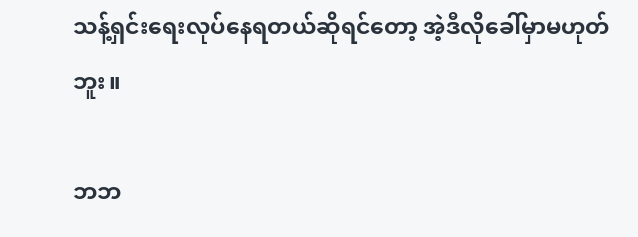သန့်ရှင်းရေးလုပ်နေရတယ်ဆိုရင်တော့ အဲ့ဒီလိုခေါ်မှာမဟုတ်ဘူး။

ဘဘ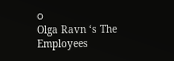ဝ
Olga Ravn ‘s The Employees